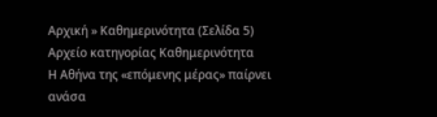Αρχική » Καθημερινότητα (Σελίδα 5)
Αρχείο κατηγορίας Καθημερινότητα
Η Αθήνα της «επόμενης μέρας» παίρνει ανάσα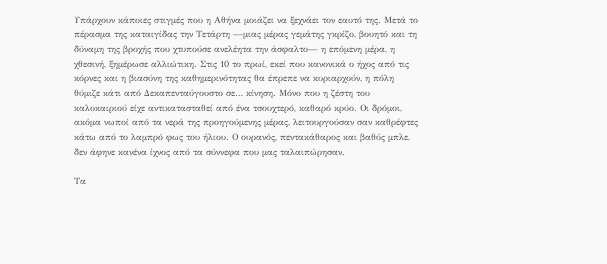Υπάρχουν κάποιες στιγμές που η Αθήνα μοιάζει να ξεχνάει τον εαυτό της. Μετά το πέρασμα της καταιγίδας την Τετάρτη —μιας μέρας γεμάτης γκρίζο, βουητό και τη δύναμη της βροχής που χτυπούσε ανελέητα την άσφαλτο— η επόμενη μέρα, η χθεσινή, ξημέρωσε αλλιώτικη. Στις 10 το πρωί, εκεί που κανονικά ο ήχος από τις κόρνες και η βιασύνη της καθημερινότητας θα έπρεπε να κυριαρχούν, η πόλη θύμιζε κάτι από Δεκαπενταύγουστο σε… κίνηση. Μόνο που η ζέστη του καλοκαιριού είχε αντικατασταθεί από ένα τσουχτερό, καθαρό κρύο. Οι δρόμοι, ακόμα νωποί από τα νερά της προηγούμενης μέρας, λειτουργούσαν σαν καθρέφτες κάτω από το λαμπρό φως του ήλιου. Ο ουρανός, πεντακάθαρος και βαθύς μπλε, δεν άφηνε κανένα ίχνος από τα σύννεφα που μας ταλαιπώρησαν.

Τα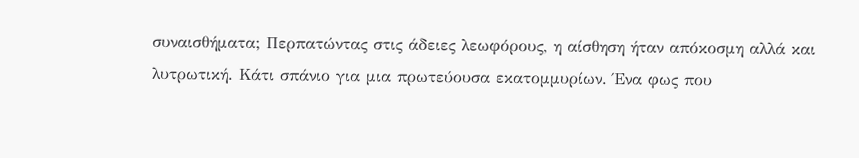συναισθήματα; Περπατώντας στις άδειες λεωφόρους, η αίσθηση ήταν απόκοσμη αλλά και λυτρωτική. Κάτι σπάνιο για μια πρωτεύουσα εκατομμυρίων. Ένα φως που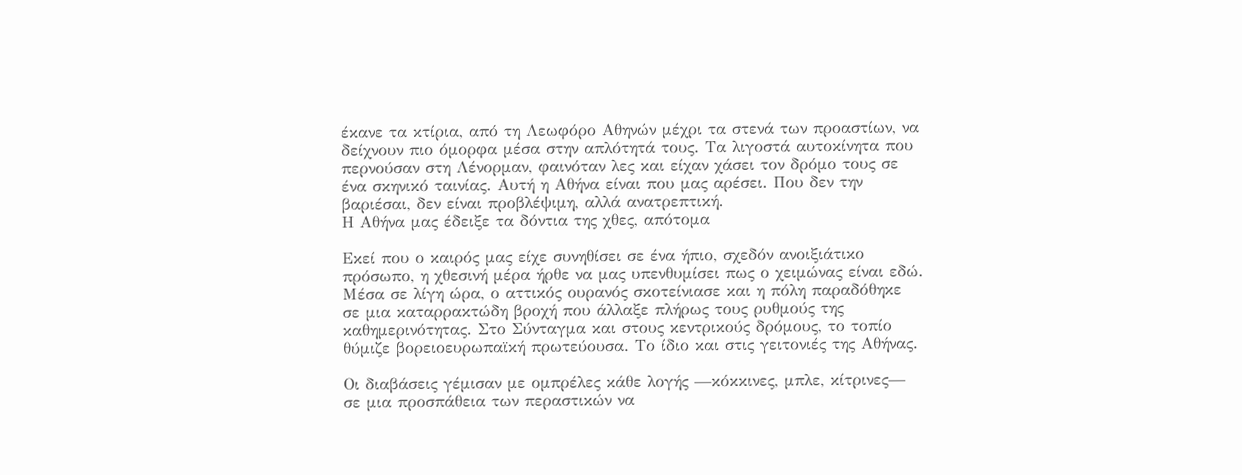έκανε τα κτίρια, από τη Λεωφόρο Αθηνών μέχρι τα στενά των προαστίων, να δείχνουν πιο όμορφα μέσα στην απλότητά τους. Τα λιγοστά αυτοκίνητα που περνούσαν στη Λένορμαν, φαινόταν λες και είχαν χάσει τον δρόμο τους σε ένα σκηνικό ταινίας. Αυτή η Αθήνα είναι που μας αρέσει. Που δεν την βαριέσαι, δεν είναι προβλέψιμη, αλλά ανατρεπτική.
Η Αθήνα μας έδειξε τα δόντια της χθες, απότομα

Εκεί που ο καιρός μας είχε συνηθίσει σε ένα ήπιο, σχεδόν ανοιξιάτικο πρόσωπο, η χθεσινή μέρα ήρθε να μας υπενθυμίσει πως ο χειμώνας είναι εδώ. Μέσα σε λίγη ώρα, ο αττικός ουρανός σκοτείνιασε και η πόλη παραδόθηκε σε μια καταρρακτώδη βροχή που άλλαξε πλήρως τους ρυθμούς της καθημερινότητας. Στο Σύνταγμα και στους κεντρικούς δρόμους, το τοπίο θύμιζε βορειοευρωπαϊκή πρωτεύουσα. Το ίδιο και στις γειτονιές της Αθήνας.

Οι διαβάσεις γέμισαν με ομπρέλες κάθε λογής —κόκκινες, μπλε, κίτρινες— σε μια προσπάθεια των περαστικών να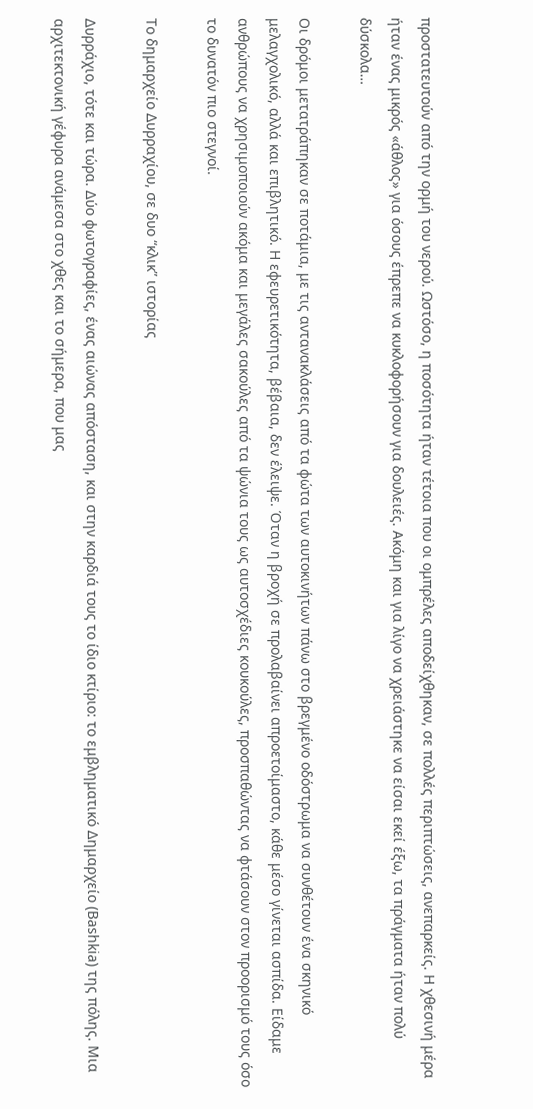προστατευτούν από την ορμή του νερού. Ωστόσο, η ποσότητα ήταν τέτοια που οι ομπρέλες αποδείχθηκαν, σε πολλές περιπτώσεις, ανεπαρκείς. Η χθεσινή μέρα ήταν ένας μικρός «άθλος» για όσους έπρεπε να κυκλοφορήσουν για δουλειές. Ακόμη και για λίγο να χρειάστηκε να είσαι εκεί έξω, τα πράγματα ήταν πολύ δύσκολα…

Οι δρόμοι μετατράπηκαν σε ποτάμια, με τις αντανακλάσεις από τα φώτα των αυτοκινήτων πάνω στο βρεγμένο οδόστρωμα να συνθέτουν ένα σκηνικό μελαγχολικό, αλλά και επιβλητικό. Η εφευρετικότητα, βέβαια, δεν έλειψε. Όταν η βροχή σε προλαβαίνει απροετοίμαστο, κάθε μέσο γίνεται ασπίδα. Είδαμε ανθρώπους να χρησιμοποιούν ακόμα και μεγάλες σακούλες από τα ψώνια τους ως αυτοσχέδιες κουκούλες, προσπαθώντας να φτάσουν στον προορισμό τους όσο το δυνατόν πιο στεγνοί.

Το δημαρχείο Δυρραχίου, σε δυο “κλικ” ιστορίας

Δυρράχιο, τότε και τώρα. Δύο φωτογραφίες, ένας αιώνας απόσταση, και στην καρδιά τους το ίδιο κτίριο: το εμβληματικό Δημαρχείο (Bashkia) της πόλης. Μια αρχιτεκτονική γέφυρα ανάμεσα στο χθες και το σήμερα, που μας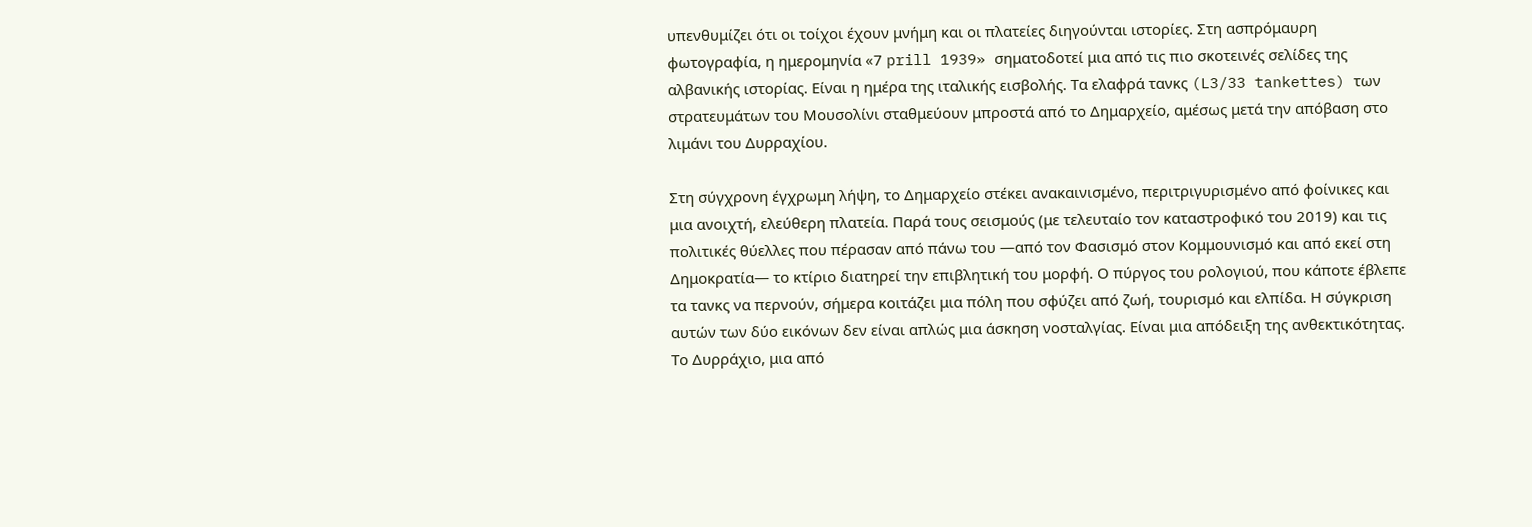υπενθυμίζει ότι οι τοίχοι έχουν μνήμη και οι πλατείες διηγούνται ιστορίες. Στη ασπρόμαυρη φωτογραφία, η ημερομηνία «7 prill 1939» σηματοδοτεί μια από τις πιο σκοτεινές σελίδες της αλβανικής ιστορίας. Είναι η ημέρα της ιταλικής εισβολής. Τα ελαφρά τανκς (L3/33 tankettes) των στρατευμάτων του Μουσολίνι σταθμεύουν μπροστά από το Δημαρχείο, αμέσως μετά την απόβαση στο λιμάνι του Δυρραχίου.

Στη σύγχρονη έγχρωμη λήψη, το Δημαρχείο στέκει ανακαινισμένο, περιτριγυρισμένο από φοίνικες και μια ανοιχτή, ελεύθερη πλατεία. Παρά τους σεισμούς (με τελευταίο τον καταστροφικό του 2019) και τις πολιτικές θύελλες που πέρασαν από πάνω του —από τον Φασισμό στον Κομμουνισμό και από εκεί στη Δημοκρατία— το κτίριο διατηρεί την επιβλητική του μορφή. Ο πύργος του ρολογιού, που κάποτε έβλεπε τα τανκς να περνούν, σήμερα κοιτάζει μια πόλη που σφύζει από ζωή, τουρισμό και ελπίδα. Η σύγκριση αυτών των δύο εικόνων δεν είναι απλώς μια άσκηση νοσταλγίας. Είναι μια απόδειξη της ανθεκτικότητας. Το Δυρράχιο, μια από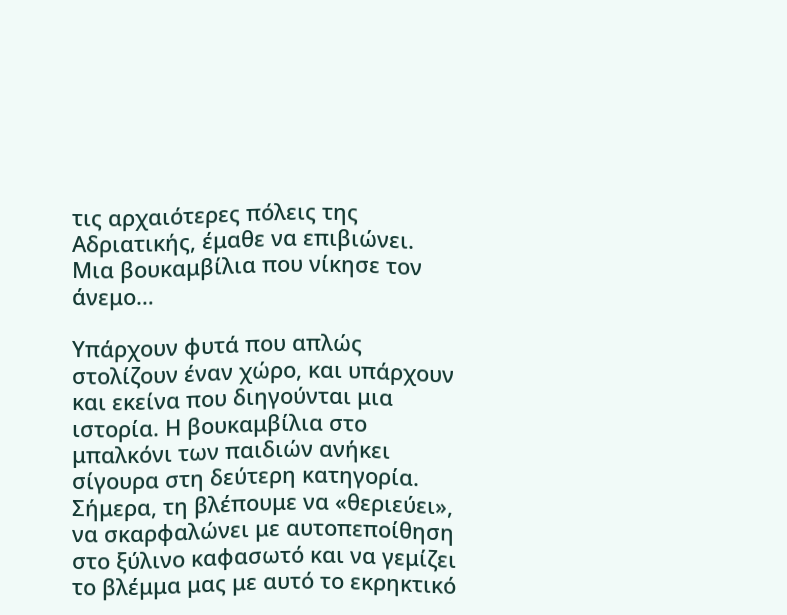τις αρχαιότερες πόλεις της Αδριατικής, έμαθε να επιβιώνει.
Μια βουκαμβίλια που νίκησε τον άνεμο…

Υπάρχουν φυτά που απλώς στολίζουν έναν χώρο, και υπάρχουν και εκείνα που διηγούνται μια ιστορία. Η βουκαμβίλια στο μπαλκόνι των παιδιών ανήκει σίγουρα στη δεύτερη κατηγορία. Σήμερα, τη βλέπουμε να «θεριεύει», να σκαρφαλώνει με αυτοπεποίθηση στο ξύλινο καφασωτό και να γεμίζει το βλέμμα μας με αυτό το εκρηκτικό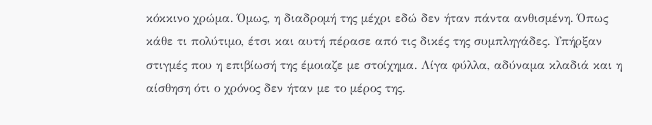κόκκινο χρώμα. Όμως, η διαδρομή της μέχρι εδώ δεν ήταν πάντα ανθισμένη. Όπως κάθε τι πολύτιμο, έτσι και αυτή πέρασε από τις δικές της συμπληγάδες. Υπήρξαν στιγμές που η επιβίωσή της έμοιαζε με στοίχημα. Λίγα φύλλα, αδύναμα κλαδιά και η αίσθηση ότι ο χρόνος δεν ήταν με το μέρος της.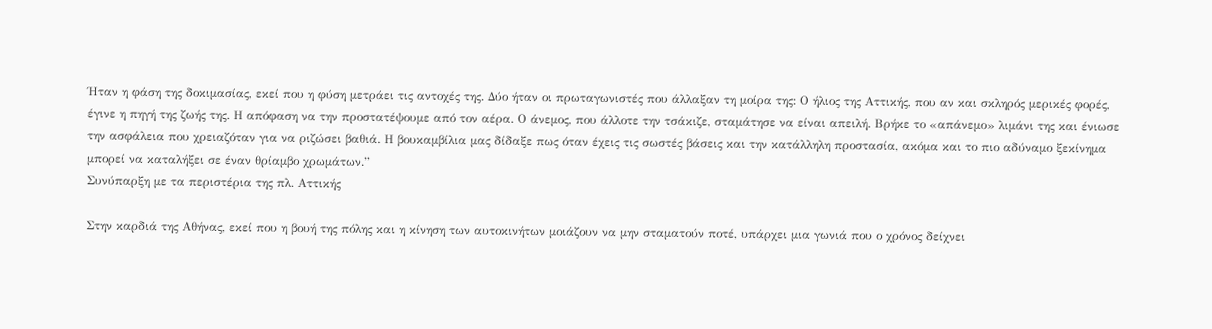Ήταν η φάση της δοκιμασίας, εκεί που η φύση μετράει τις αντοχές της. Δύο ήταν οι πρωταγωνιστές που άλλαξαν τη μοίρα της: Ο ήλιος της Αττικής, που αν και σκληρός μερικές φορές, έγινε η πηγή της ζωής της. Η απόφαση να την προστατέψουμε από τον αέρα. Ο άνεμος, που άλλοτε την τσάκιζε, σταμάτησε να είναι απειλή. Βρήκε το «απάνεμο» λιμάνι της και ένιωσε την ασφάλεια που χρειαζόταν για να ριζώσει βαθιά. Η βουκαμβίλια μας δίδαξε πως όταν έχεις τις σωστές βάσεις και την κατάλληλη προστασία, ακόμα και το πιο αδύναμο ξεκίνημα μπορεί να καταλήξει σε έναν θρίαμβο χρωμάτων.”
Συνύπαρξη με τα περιστέρια της πλ. Αττικής

Στην καρδιά της Αθήνας, εκεί που η βουή της πόλης και η κίνηση των αυτοκινήτων μοιάζουν να μην σταματούν ποτέ, υπάρχει μια γωνιά που ο χρόνος δείχνει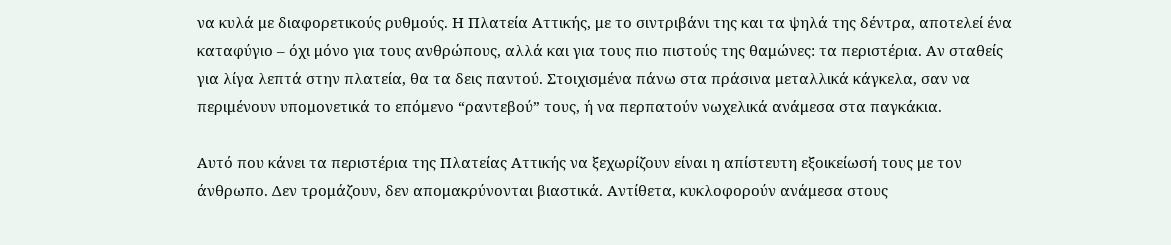να κυλά με διαφορετικούς ρυθμούς. Η Πλατεία Αττικής, με το σιντριβάνι της και τα ψηλά της δέντρα, αποτελεί ένα καταφύγιο – όχι μόνο για τους ανθρώπους, αλλά και για τους πιο πιστούς της θαμώνες: τα περιστέρια. Αν σταθείς για λίγα λεπτά στην πλατεία, θα τα δεις παντού. Στοιχισμένα πάνω στα πράσινα μεταλλικά κάγκελα, σαν να περιμένουν υπομονετικά το επόμενο “ραντεβού” τους, ή να περπατούν νωχελικά ανάμεσα στα παγκάκια.

Αυτό που κάνει τα περιστέρια της Πλατείας Αττικής να ξεχωρίζουν είναι η απίστευτη εξοικείωσή τους με τον άνθρωπο. Δεν τρομάζουν, δεν απομακρύνονται βιαστικά. Αντίθετα, κυκλοφορούν ανάμεσα στους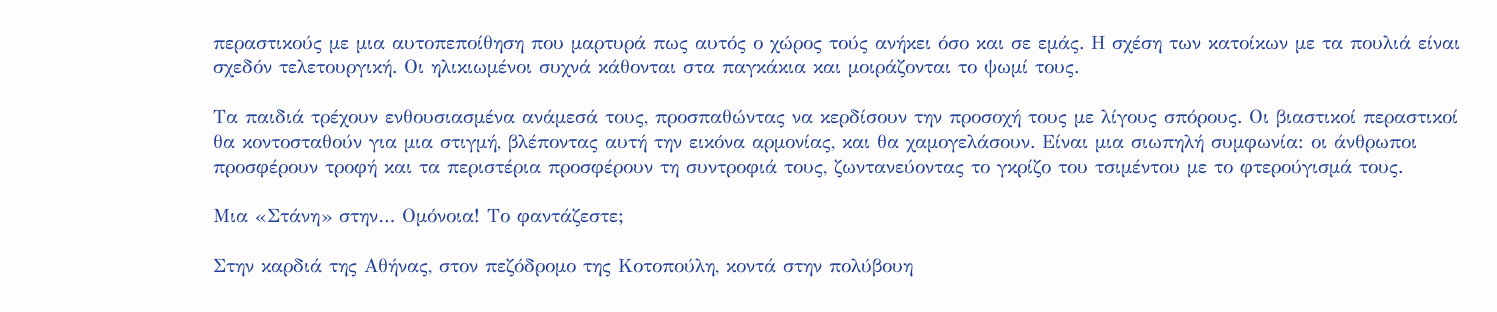περαστικούς με μια αυτοπεποίθηση που μαρτυρά πως αυτός ο χώρος τούς ανήκει όσο και σε εμάς. Η σχέση των κατοίκων με τα πουλιά είναι σχεδόν τελετουργική. Οι ηλικιωμένοι συχνά κάθονται στα παγκάκια και μοιράζονται το ψωμί τους.

Τα παιδιά τρέχουν ενθουσιασμένα ανάμεσά τους, προσπαθώντας να κερδίσουν την προσοχή τους με λίγους σπόρους. Οι βιαστικοί περαστικοί θα κοντοσταθούν για μια στιγμή, βλέποντας αυτή την εικόνα αρμονίας, και θα χαμογελάσουν. Είναι μια σιωπηλή συμφωνία: οι άνθρωποι προσφέρουν τροφή και τα περιστέρια προσφέρουν τη συντροφιά τους, ζωντανεύοντας το γκρίζο του τσιμέντου με το φτερούγισμά τους.

Μια «Στάνη» στην… Ομόνοια! Το φαντάζεστε;

Στην καρδιά της Αθήνας, στον πεζόδρομο της Κοτοπούλη, κοντά στην πολύβουη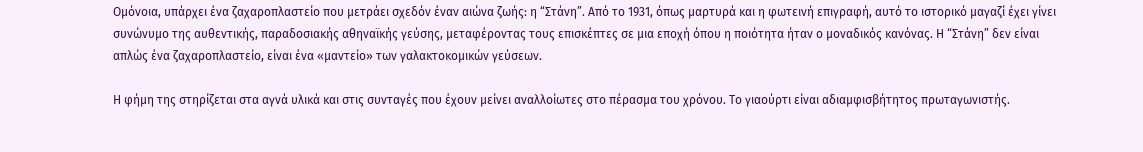Ομόνοια, υπάρχει ένα ζαχαροπλαστείο που μετράει σχεδόν έναν αιώνα ζωής: η “Στάνη”. Από το 1931, όπως μαρτυρά και η φωτεινή επιγραφή, αυτό το ιστορικό μαγαζί έχει γίνει συνώνυμο της αυθεντικής, παραδοσιακής αθηναϊκής γεύσης, μεταφέροντας τους επισκέπτες σε μια εποχή όπου η ποιότητα ήταν ο μοναδικός κανόνας. Η “Στάνη” δεν είναι απλώς ένα ζαχαροπλαστείο, είναι ένα «μαντείο» των γαλακτοκομικών γεύσεων.

Η φήμη της στηρίζεται στα αγνά υλικά και στις συνταγές που έχουν μείνει αναλλοίωτες στο πέρασμα του χρόνου. Το γιαούρτι είναι αδιαμφισβήτητος πρωταγωνιστής.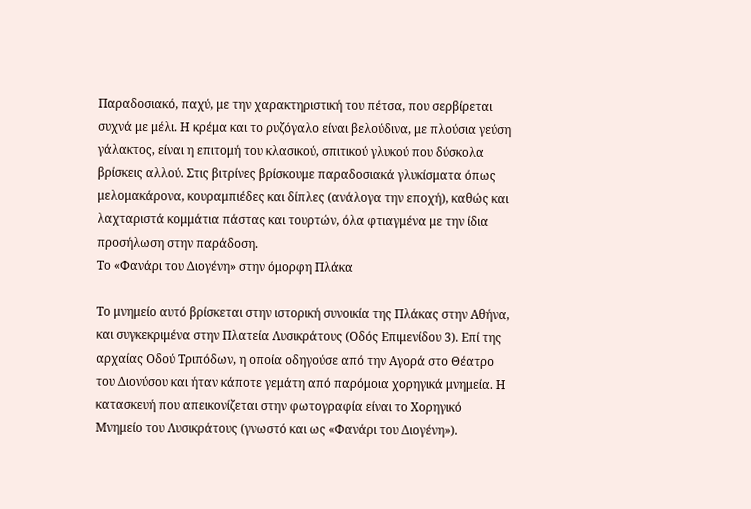Παραδοσιακό, παχύ, με την χαρακτηριστική του πέτσα, που σερβίρεται συχνά με μέλι. Η κρέμα και το ρυζόγαλο είναι βελούδινα, με πλούσια γεύση γάλακτος, είναι η επιτομή του κλασικού, σπιτικού γλυκού που δύσκολα βρίσκεις αλλού. Στις βιτρίνες βρίσκουμε παραδοσιακά γλυκίσματα όπως μελομακάρονα, κουραμπιέδες και δίπλες (ανάλογα την εποχή), καθώς και λαχταριστά κομμάτια πάστας και τουρτών, όλα φτιαγμένα με την ίδια προσήλωση στην παράδοση.
Το «Φανάρι του Διογένη» στην όμορφη Πλάκα

Το μνημείο αυτό βρίσκεται στην ιστορική συνοικία της Πλάκας στην Αθήνα, και συγκεκριμένα στην Πλατεία Λυσικράτους (Οδός Επιμενίδου 3). Επί της αρχαίας Οδού Τριπόδων, η οποία οδηγούσε από την Αγορά στο Θέατρο του Διονύσου και ήταν κάποτε γεμάτη από παρόμοια χορηγικά μνημεία. Η κατασκευή που απεικονίζεται στην φωτογραφία είναι το Χορηγικό Μνημείο του Λυσικράτους (γνωστό και ως «Φανάρι του Διογένη»).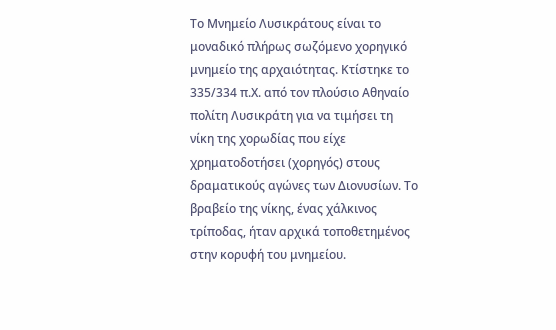Το Μνημείο Λυσικράτους είναι το μοναδικό πλήρως σωζόμενο χορηγικό μνημείο της αρχαιότητας. Κτίστηκε το 335/334 π.Χ. από τον πλούσιο Αθηναίο πολίτη Λυσικράτη για να τιμήσει τη νίκη της χορωδίας που είχε χρηματοδοτήσει (χορηγός) στους δραματικούς αγώνες των Διονυσίων. Το βραβείο της νίκης, ένας χάλκινος τρίποδας, ήταν αρχικά τοποθετημένος στην κορυφή του μνημείου.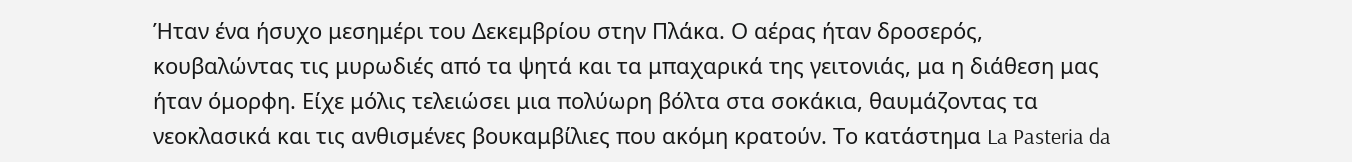Ήταν ένα ήσυχο μεσημέρι του Δεκεμβρίου στην Πλάκα. Ο αέρας ήταν δροσερός, κουβαλώντας τις μυρωδιές από τα ψητά και τα μπαχαρικά της γειτονιάς, μα η διάθεση μας ήταν όμορφη. Είχε μόλις τελειώσει μια πολύωρη βόλτα στα σοκάκια, θαυμάζοντας τα νεοκλασικά και τις ανθισμένες βουκαμβίλιες που ακόμη κρατούν. Το κατάστημα La Pasteria da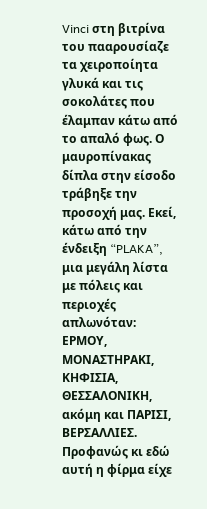Vinci στη βιτρίνα του πααρουσίαζε τα χειροποίητα γλυκά και τις σοκολάτες που έλαμπαν κάτω από το απαλό φως. Ο μαυροπίνακας δίπλα στην είσοδο τράβηξε την προσοχή μας. Εκεί, κάτω από την ένδειξη “PLAKA”, μια μεγάλη λίστα με πόλεις και περιοχές απλωνόταν: ΕΡΜΟΥ, ΜΟΝΑΣΤΗΡΑΚΙ, ΚΗΦΙΣΙΑ, ΘΕΣΣΑΛΟΝΙΚΗ, ακόμη και ΠΑΡΙΣΙ, ΒΕΡΣΑΛΛΙΕΣ. Προφανώς κι εδώ αυτή η φίρμα είχε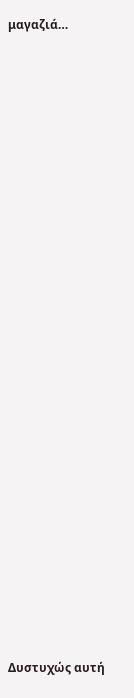μαγαζιά…























Δυστυχώς αυτή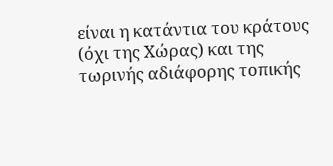είναι η κατάντια του κράτους (όχι της Χώρας) και της τωρινής αδιάφορης τοπικής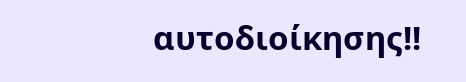αυτοδιοίκησης!!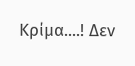Κρίμα....! Δεν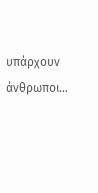υπάρχουν άνθρωποι…